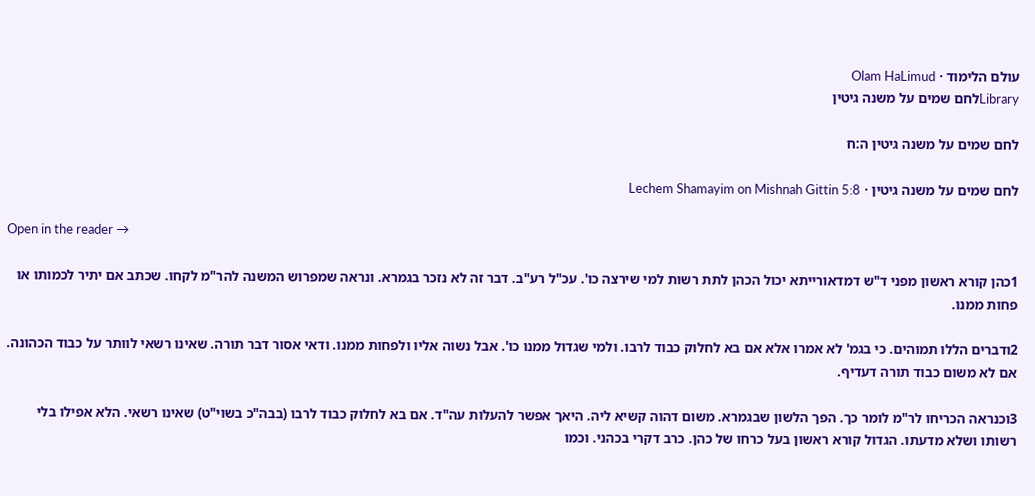עולם הלימוד · Olam HaLimud
Libraryלחם שמים על משנה גיטין

לחם שמים על משנה גיטין ה:ח

לחם שמים על משנה גיטין · Lechem Shamayim on Mishnah Gittin 5:8

Open in the reader →

1כהן קורא ראשון מפני ד"ש דמדאורייתא יכול הכהן לתת רשות למי שירצה כו'. עכ"ל רע"ב. דבר זה לא נזכר בגמרא. ונראה שמפרוש המשנה להר"מ לקחו. שכתב אם יתיר לכמותו או פחות ממנו.

2ודברים הללו תמוהים. כי בגמ' לא אמרו אלא אם בא לחלוק כבוד לרבו. ולמי שגדול ממנו כו'. אבל נשוה אליו ולפחות ממנו. ודאי אסור דבר תורה. שאינו רשאי לוותר על כבוד הכהונה. אם לא משום כבוד תורה דעדיף.

3וכנראה הכריחו לר"מ לומר כך. הפך הלשון שבגמרא. משום דהוה קשיא ליה. היאך אפשר להעלות עה"ד. אם בא לחלוק כבוד לרבו (בבה"כ בשוי"ט) שאינו רשאי. הלא אפילו בלי רשותו ושלא מדעתו. הגדול קורא ראשון בעל כרחו של כהן. כרב דקרי בכהני. וכמו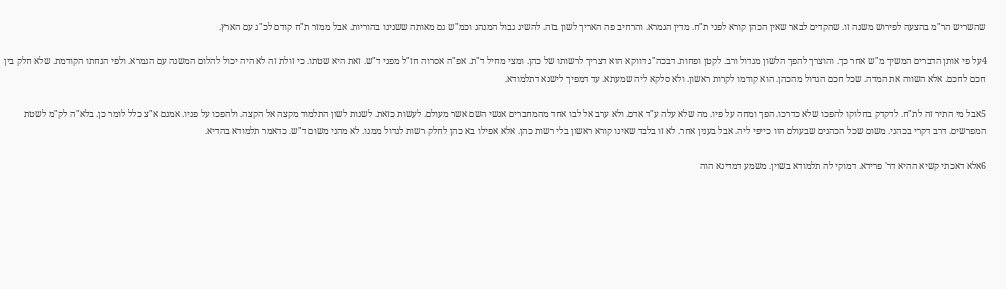שהשריש הר"מ בהצעה לפירוש משנה זו. שהקדים לבאר שאין הכהן קורא לפני ת"ח. מדין הגמרא. והרחיב פה האריך לשון בזה. להשיג גבול המנהג וכמ"ש גם מאותה ששנינו בהוריות. אבל ממזר ת"ח קודם לכ"ג עם הארץ.

4על פי אותן הדברים המשיך מ"ש אחר כך. והוצרך להפך הלשון מגדול ורב. לקטן ופחות. דבכה"ג דווקא הוא דצריך לרשותו של כהן. ומצי מחיל ד"ת. אפ"ה אסרוה חז"ל מפני ד"ש. זאת היא שטתו. כי זולת זה לא היה יכול להלום המשנה עם הגמרא. ולפי הנחתו הקודמת. שלא חלק בין חכם לחכם. אלא השווה את המדה. שכל חכם הגדול מהכהן. הוא קודמו לקרות ראשון. ולא סלקא ליה שמעתא. עד דמפיך לישנא דתלמודא.

5אבל מי התיר זה לת"ח. לדקדק בחלוקו להפכו שלא כדרכו. הפך ומחה על פיו. מה שלא עלה ע"ד אדם. ולא ערב אל לבו אחד מהמחברים אנשי השם אשר מעולם. לעשות כזאת. לשנות לשון התלמוד מקצה אל הקצה. ולהפכו על פניו. אמנם א"צ כלל לומר כן. בלא"ה לק"מ לשטת המפרשים. דרב דקרי בכהני. משום שכל הכהנים שבעולם הוו כייפי ליה. אבל בענין אחר. לא זו בלבד שאינו קורא ראשון בלי רשות כהן. אלא אפילו בא כהן לחלק רשות לגדול ממנו. לא מהני משום ד"ש. כדאמר תלמודא בהדיא.

6אלא דאכתי קשיא ההיא דר' פרידא. דמוקי לה תלמודא בשוין. משמע דמדינא הוה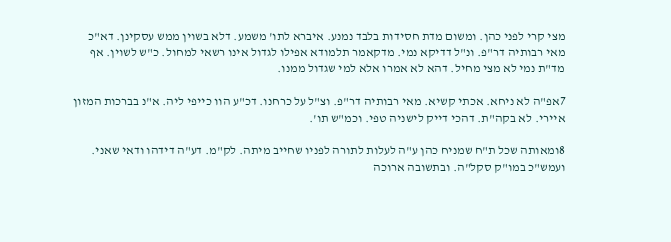מצי קרי לפני כהן. ומשום מדת חסידות בלבד נמנע. איברא לתו' משמע. דלא בשוין ממש עסקינן. דא"כ מאי רבותיה דר"פ. ונ"ל דדיקא נמי. מדקאמר תלמודא אפילו לגדול אינו רשאי למחול. כ"ש לשוין. אף מד"ת נמי לא מצי מחיל. דהא לא אמרו אלא למי שגדול ממנו.

7אפ"ה לא ניחא. אכתי קשיא. מאי רבותיה דר"פ. וצ"ל על כרחנו. דכ"ע הוו כייפי ליה. א"נ בברכות המזון איירי. לא בקה"ת. דהכי דייק לישניה טפי. וכמ"ש תו'.

8ומאותה שכל ת"ח שמניח כהן ע"ה לעלות לתורה לפניו שחייב מיתה. לק"מ. דע"ה דידהו ודאי שאני. ועמש"כ במו"ק סקל"ה. ובתשובה ארוכה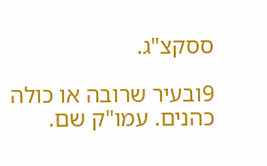ססקצ"ג.

9ובעיר שרובה או כולה כהנים. עמו"ק שם.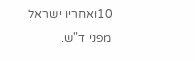10ואחריו ישראל מפני ד"ש.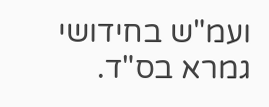ועמ"ש בחידושי גמרא בס"ד.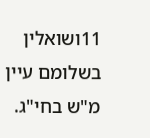11ושואלין בשלומם עיין מ"ש בחי"ג.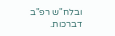ובלח"ש רפ"ב דברכות.